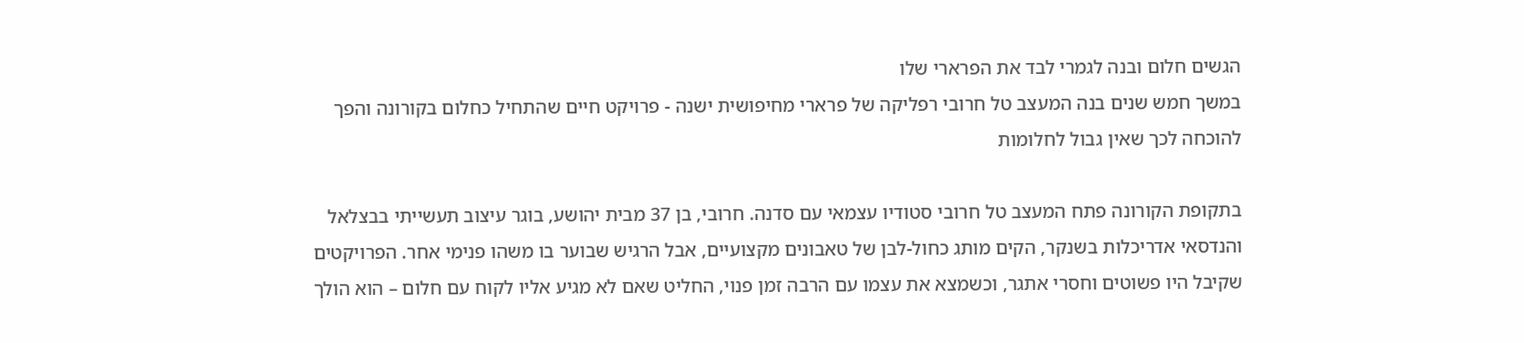הגשים חלום ובנה לגמרי לבד את הפרארי שלו
במשך חמש שנים בנה המעצב טל חרובי רפליקה של פרארי מחיפושית ישנה - פרויקט חיים שהתחיל כחלום בקורונה והפך להוכחה לכך שאין גבול לחלומות

בתקופת הקורונה פתח המעצב טל חרובי סטודיו עצמאי עם סדנה. חרובי, בן 37 מבית יהושע, בוגר עיצוב תעשייתי בבצלאל והנדסאי אדריכלות בשנקר, הקים מותג כחול-לבן של טאבונים מקצועיים, אבל הרגיש שבוער בו משהו פנימי אחר. הפרויקטים שקיבל היו פשוטים וחסרי אתגר, וכשמצא את עצמו עם הרבה זמן פנוי, החליט שאם לא מגיע אליו לקוח עם חלום – הוא הולך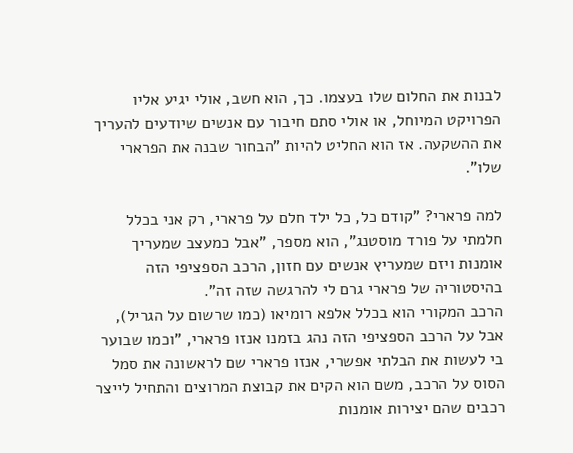לבנות את החלום שלו בעצמו. כך, הוא חשב, אולי יגיע אליו הפרויקט המיוחל, או אולי סתם חיבור עם אנשים שיודעים להעריך את ההשקעה. אז הוא החליט להיות "הבחור שבנה את הפרארי שלו".

למה פרארי? "קודם כל, כל ילד חלם על פרארי, רק אני בכלל חלמתי על פורד מוסטנג", הוא מספר, "אבל כמעצב שמעריך אומנות ויזם שמעריץ אנשים עם חזון, הרכב הספציפי הזה בהיסטוריה של פרארי גרם לי להרגשה שזה זה".
הרכב המקורי הוא בכלל אלפא רומיאו (כמו שרשום על הגריל), אבל על הרכב הספציפי הזה נהג בזמנו אנזו פרארי, "וכמו שבוער בי לעשות את הבלתי אפשרי, אנזו פרארי שם לראשונה את סמל הסוס על הרכב, משם הוא הקים את קבוצת המרוצים והתחיל לייצר רכבים שהם יצירות אומנות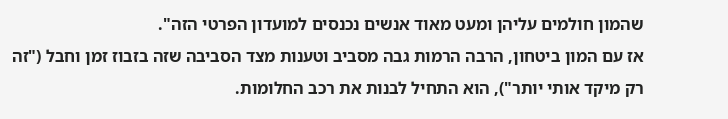שהמון חולמים עליהן ומעט מאוד אנשים נכנסים למועדון הפרטי הזה".
אז עם המון ביטחון, הרבה הרמות גבה מסביב וטענות מצד הסביבה שזה בזבוז זמן וחבל ("זה רק מיקד אותי יותר"), הוא התחיל לבנות את רכב החלומות.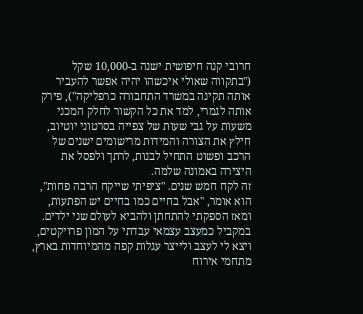חרובי קנה חיפושית ישנה ב-10,000 שקל ("בתקווה שאולי איכשהו יהיה אפשר להעביר אותה תקינה במשרד התחבורה כרפליקה"), פירק אותה לגמרי, למד את כל הקשור לחלק המכני משעות על גבי שעות של צפייה בסרטוני יוטיוב, חילץ את הצורה והמידות מרישומים ישנים של הרכב ופשוט התחיל לבנות, לרתך ולפסל את היצירה באמונה שלמה.
זה לקח חמש שנים. "ציפיתי שייקח הרבה פחות", הוא אומר, "אבל בחיים כמו בחיים יש הפתעות, ומאז הספקתי להתחתן ולהביא לעולם שני ילדים. במקביל כמעצב עצמאי עבדתי על המון פרויקטים, ויצא לי לעצב ולייצר עגלות קפה מהמיוחדות בארץ, מתחמי אירוח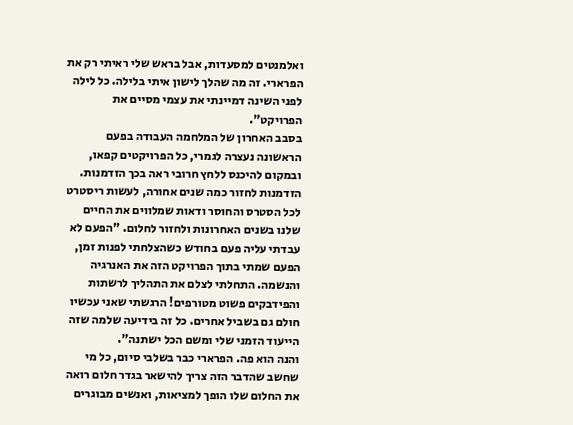ואלמנטים למסעדות, אבל בראש שלי ראיתי רק את הפרארי. זה מה שהלך לישון איתי בלילה. כל לילה לפני השינה דמיינתי את עצמי מסיים את הפרויקט".
בסבב האחרון של המלחמה העבודה בפעם הראשונה נעצרה לגמרי, כל הפרויקטים קפאו, ובמקום להיכנס ללחץ חרובי ראה בכך הזדמנות. הזדמנות לחזור כמה שנים אחורה, לעשות ריסטרט לכל הסטרס והחוסר ודאות שמלווים את החיים שלנו בשנים האחרונות ולחזור לחלום. "הפעם לא עבדתי עליה פעם בחודש כשהצלחתי לפנות זמן, הפעם שמתי בתוך הפרויקט הזה את האנרגיה והנשמה. התחלתי לצלם את התהליך לרשתות והפידבקים פשוט מטורפים! הרגשתי שאני עכשיו חולם גם בשביל אחרים. כל זה בידיעה שלמה שזה הייעוד הזמני שלי ומשם הכל ישתנה".
והנה הוא פה. הפרארי כבר בשלבי סיום, כל מי שחשב שהדבר הזה צריך להישאר בגדר חלום רואה את החלום שלו הופך למציאות, ואנשים מבוגרים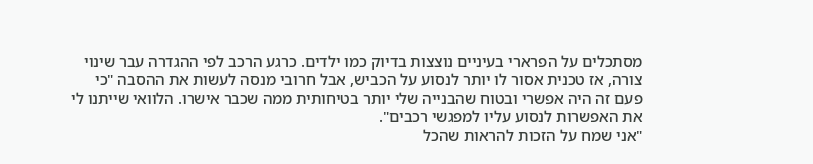מסתכלים על הפרארי בעיניים נוצצות בדיוק כמו ילדים. כרגע הרכב לפי ההגדרה עבר שינוי צורה, אז טכנית אסור לו יותר לנסוע על הכביש, אבל חרובי מנסה לעשות את ההסבה "כי פעם זה היה אפשרי ובטוח שהבנייה שלי יותר בטיחותית ממה שכבר אישרו. הלוואי שייתנו לי את האפשרות לנסוע עליו למפגשי רכבים".
"אני שמח על הזכות להראות שהכל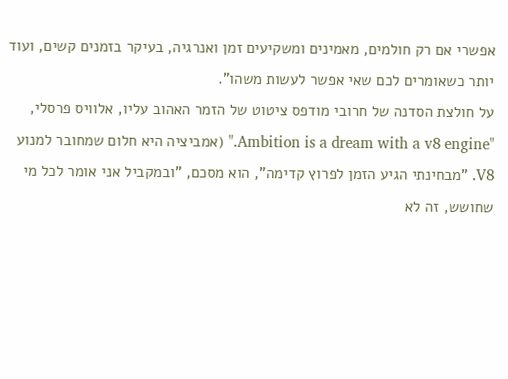אפשרי אם רק חולמים, מאמינים ומשקיעים זמן ואנרגיה, בעיקר בזמנים קשים, ועוד יותר כשאומרים לכם שאי אפשר לעשות משהו".
על חולצת הסדנה של חרובי מודפס ציטוט של הזמר האהוב עליו, אלוויס פרסלי, "Ambition is a dream with a v8 engine." (אמביציה היא חלום שמחובר למנוע V8. "מבחינתי הגיע הזמן לפרוץ קדימה", הוא מסכם, "ובמקביל אני אומר לכל מי שחושש, זה לא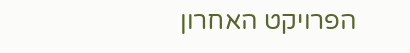הפרויקט האחרון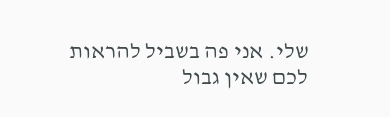שלי. אני פה בשביל להראות לכם שאין גבול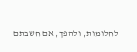לחלומות, ולהפך, אם חשבתם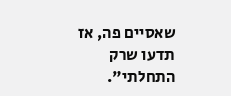שאסיים פה, אז תדעו שרק התחלתי".